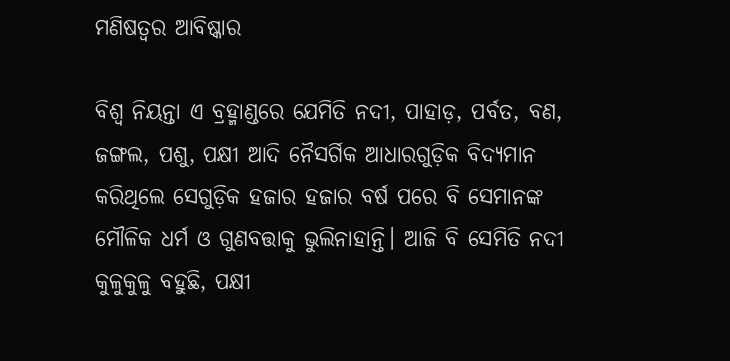ମଣିଷତ୍ୱର ଆବିଷ୍କାର

ବିଶ୍ୱ ନିୟନ୍ତା ଏ ବ୍ରହ୍ମାଣ୍ଡରେ ଯେମିତି ନଦୀ, ପାହାଡ଼, ପର୍ବତ, ବଣ, ଜଙ୍ଗଲ, ପଶୁ, ପକ୍ଷୀ ଆଦି ନୈସର୍ଗିକ ଆଧାରଗୁଡ଼ିକ ବିଦ୍ୟମାନ କରିଥିଲେ ସେଗୁଡ଼ିକ ହଜାର ହଜାର ବର୍ଷ ପରେ ବି ସେମାନଙ୍କ ମୌଳିକ ଧର୍ମ ଓ ଗୁଣବତ୍ତାକୁ ଭୁଲିନାହାନ୍ତି। ଆଜି ବି ସେମିତି ନଦୀ କୁଳୁକୁଳୁ ବହୁଛି, ପକ୍ଷୀ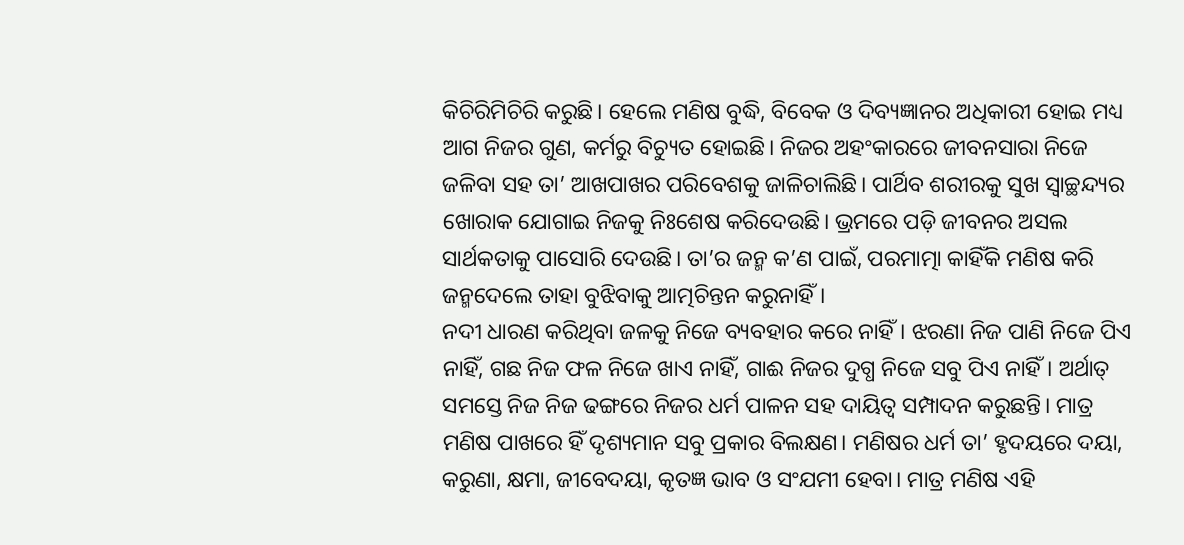କିଚିରିମିଚିରି କରୁଛି। ହେଲେ ମଣିଷ ବୁଦ୍ଧି, ବିବେକ ଓ ଦିବ୍ୟଜ୍ଞାନର ଅଧିକାରୀ ହୋଇ ମଧ୍ୟ ଆଗ ନିଜର ଗୁଣ, କର୍ମରୁ ବିଚ୍ୟୁତ ହୋଇଛି। ନିଜର ଅହଂକାରରେ ଜୀବନସାରା ନିଜେ ଜଳିବା ସହ ତା’ ଆଖପାଖର ପରିବେଶକୁ ଜାଳିଚାଲିଛି। ପାର୍ଥିବ ଶରୀରକୁ ସୁଖ ସ୍ବାଚ୍ଛନ୍ଦ୍ୟର ଖୋରାକ ଯୋଗାଇ ନିଜକୁ ନିଃଶେଷ କରିଦେଉଛି। ଭ୍ରମରେ ପଡ଼ି ଜୀବନର ଅସଲ ସାର୍ଥକତାକୁ ପାସୋରି ଦେଉଛି। ତା’ର ଜନ୍ମ କ’ଣ ପାଇଁ, ପରମାତ୍ମା କାହିଁକି ମଣିଷ କରି ଜନ୍ମଦେଲେ ତାହା ବୁଝିବାକୁ ଆତ୍ମଚିନ୍ତନ କରୁନାହିଁ।
ନଦୀ ଧାରଣ କରିଥିବା ଜଳକୁ ନିଜେ ବ୍ୟବହାର କରେ ନାହିଁ। ଝରଣା ନିଜ ପାଣି ନିଜେ ପିଏ ନାହିଁ, ଗଛ ନିଜ ଫଳ ନିଜେ ଖାଏ ନାହିଁ, ଗାଈ ନିଜର ଦୁଗ୍ଧ ନିଜେ ସବୁ ପିଏ ନାହିଁ। ଅର୍ଥାତ୍‌ ସମସ୍ତେ ନିଜ ନିଜ ଢଙ୍ଗରେ ନିଜର ଧର୍ମ ପାଳନ ସହ ଦାୟିତ୍ୱ ସମ୍ପାଦନ କରୁଛନ୍ତି। ମାତ୍ର ମଣିଷ ପାଖରେ ହିଁ ଦୃଶ୍ୟମାନ ସବୁ ପ୍ରକାର ବିଲକ୍ଷଣ। ମଣିଷର ଧର୍ମ ତା’ ହୃଦୟରେ ଦୟା, କରୁଣା, କ୍ଷମା, ଜୀବେଦୟା, କୃତଜ୍ଞ ଭାବ ଓ ସଂଯମୀ ହେବା। ମାତ୍ର ମଣିଷ ଏହି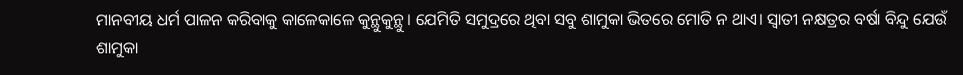ମାନବୀୟ ଧର୍ମ ପାଳନ କରିବାକୁ କାଳେକାଳେ କୁନ୍ଥୁକୁନ୍ଥୁ। ଯେମିତି ସମୁଦ୍ରରେ ଥିବା ସବୁ ଶାମୁକା ଭିତରେ ମୋତି ନ ଥାଏ। ସ୍ବାତୀ ନକ୍ଷତ୍ରର ବର୍ଷା ବିନ୍ଦୁ ଯେଉଁ ଶାମୁକା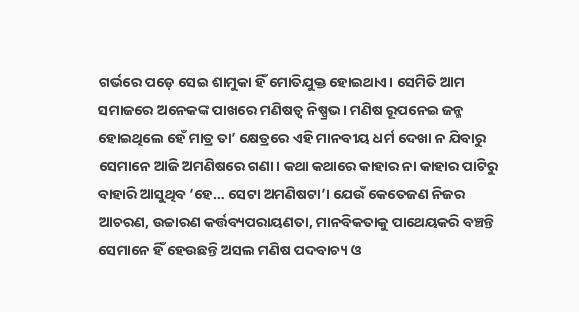ଗର୍ଭରେ ପଡ଼େ ସେଇ ଶାମୁକା ହିଁ ମୋତିଯୁକ୍ତ ହୋଇଥାଏ। ସେମିତି ଆମ ସମାଜରେ ଅନେକଙ୍କ ପାଖରେ ମଣିଷତ୍ୱ ନିଷ୍ପ୍ରଭ। ମଣିଷ ରୂପନେଇ ଜନ୍ମ ହୋଇଥିଲେ ହେଁ ମାତ୍ର ତା’ କ୍ଷେତ୍ରରେ ଏହି ମାନବୀୟ ଧର୍ମ ଦେଖା ନ ଯିବାରୁ ସେମାନେ ଆଜି ଅମଣିଷରେ ଗଣା। କଥା କଥାରେ କାହାର ନା କାହାର ପାଟିରୁ ବାହାରି ଆସୁଥିବ ‘ହେ… ସେଟା ଅମଣିଷଟା’। ଯେଉଁ କେତେଜଣ ନିଜର ଆଚରଣ, ଉଚ୍ଚାରଣ କର୍ତ୍ତବ୍ୟପରାୟଣତା, ମାନବିକତାକୁ ପାଥେୟକରି ବଞ୍ଚନ୍ତି ସେମାନେ ହିଁ ହେଉଛନ୍ତି ଅସଲ ମଣିଷ ପଦବାଚ୍ୟ ଓ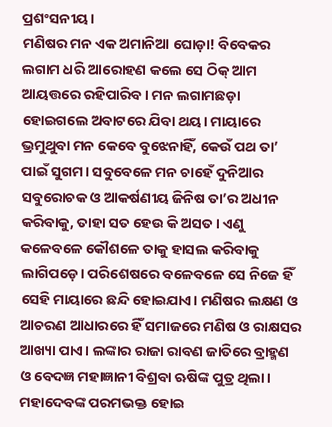ପ୍ରଶଂସନୀୟ।
ମଣିଷର ମନ ଏକ ଅମାନିଆ ଘୋଡ଼ା! ବିବେକର ଲଗାମ ଧରି ଆରୋହଣ କଲେ ସେ ଠିକ୍‌ ଆମ ଆୟତ୍ତରେ ରହିପାରିବ। ମନ ଲଗାମଛଡ଼ା ହୋଇଗଲେ ଅବାଟରେ ଯିବା ଥୟ। ମାୟାରେ ଭ୍ରମୁଥୁବା ମନ କେବେ ବୁଝେନାହିଁ, କେଉଁ ପଥ ତା’ ପାଇଁ ସୁଗମ। ସବୁବେଳେ ମନ ଚାହେଁ ଦୁନିଆର ସବୁରୋଚକ ଓ ଆକର୍ଷଣୀୟ ଜିନିଷ ତା’ର ଅଧୀନ କରିବାକୁ, ତାହା ସତ ହେଉ କି ଅସତ। ଏଣୁ କଳେବଳେ କୌଶଳେ ତାକୁ ହାସଲ କରିବାକୁ ଲାଗିପଡ଼େ। ପରିଶେଷରେ ବଳେବଳେ ସେ ନିଜେ ହିଁ ସେହି ମାୟାରେ ଛନ୍ଦି ହୋଇଯାଏ। ମଣିଷର ଲକ୍ଷଣ ଓ ଆଚରଣ ଆଧାରରେ ହିଁ ସମାଜରେ ମଣିଷ ଓ ରାକ୍ଷସର ଆଖ୍ୟା ପାଏ। ଲଙ୍କାର ରାଜା ରାବଣ ଜାତିରେ ବ୍ରାହ୍ମଣ ଓ ବେଦଜ୍ଞ ମହାଜ୍ଞାନୀ ବିଶ୍ରବା ଋଷିଙ୍କ ପୁତ୍ର ଥିଲା। ମହାଦେବଙ୍କ ପରମଭକ୍ତ ହୋଇ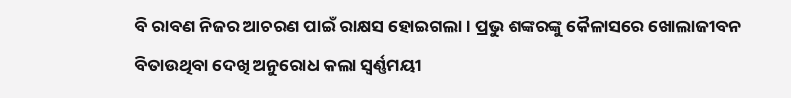ବି ରାବଣ ନିଜର ଆଚରଣ ପାଇଁ ରାକ୍ଷସ ହୋଇଗଲା। ପ୍ରଭୁ ଶଙ୍କରଙ୍କୁ କୈଳାସରେ ଖୋଲାଜୀବନ ବିତାଉଥିବା ଦେଖି ଅନୁରୋଧ କଲା ସ୍ବର୍ଣ୍ଣମୟୀ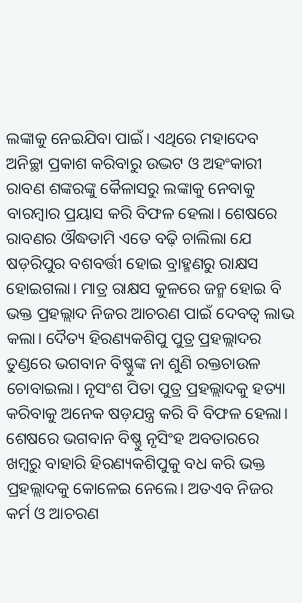ଲଙ୍କାକୁ ନେଇଯିବା ପାଇଁ। ଏଥିରେ ମହାଦେବ ଅନିଚ୍ଛା ପ୍ରକାଶ କରିବାରୁ ଉଦ୍ଭଟ ଓ ଅହଂକାରୀ ରାବଣ ଶଙ୍କରଙ୍କୁ କୈଳାସରୁ ଲଙ୍କାକୁ ନେବାକୁ ବାରମ୍ବାର ପ୍ରୟାସ କରି ବିଫଳ ହେଲା। ଶେଷରେ ରାବଣର ଔଦ୍ଧତାମି ଏତେ ବଢ଼ି ଚାଲିଲା ଯେ ଷଡ଼ରିପୁର ବଶବର୍ତ୍ତୀ ହୋଇ ବ୍ରାହ୍ମଣରୁ ରାକ୍ଷସ ହୋଇଗଲା। ମାତ୍ର ରାକ୍ଷସ କୁଳରେ ଜନ୍ମ ହୋଇ ବି ଭକ୍ତ ପ୍ରହଲ୍ଲାଦ ନିଜର ଆଚରଣ ପାଇଁ ଦେବତ୍ୱ ଲାଭ କଲା। ଦୈତ୍ୟ ହିରଣ୍ୟକଶିପୁ ପୁତ୍ର ପ୍ରହଲ୍ଲାଦର ତୁଣ୍ଡରେ ଭଗବାନ ବିଷ୍ଣୁଙ୍କ ନା ଶୁଣି ରକ୍ତଚାଉଳ ଚୋବାଇଲା। ନୃସଂଶ ପିତା ପୁତ୍ର ପ୍ରହଲ୍ଲାଦକୁ ହତ୍ୟା କରିବାକୁ ଅନେକ ଷଡ଼ଯନ୍ତ୍ର କରି ବି ବିଫଳ ହେଲା। ଶେଷରେ ଭଗବାନ ବିଷ୍ଣୁ ନୃସିଂହ ଅବତାରରେ ଖମ୍ବରୁ ବାହାରି ହିରଣ୍ୟକଶିପୁକୁ ବଧ କରି ଭକ୍ତ ପ୍ରହଲ୍ଲାଦକୁ କୋଳେଇ ନେଲେ। ଅତଏବ ନିଜର କର୍ମ ଓ ଆଚରଣ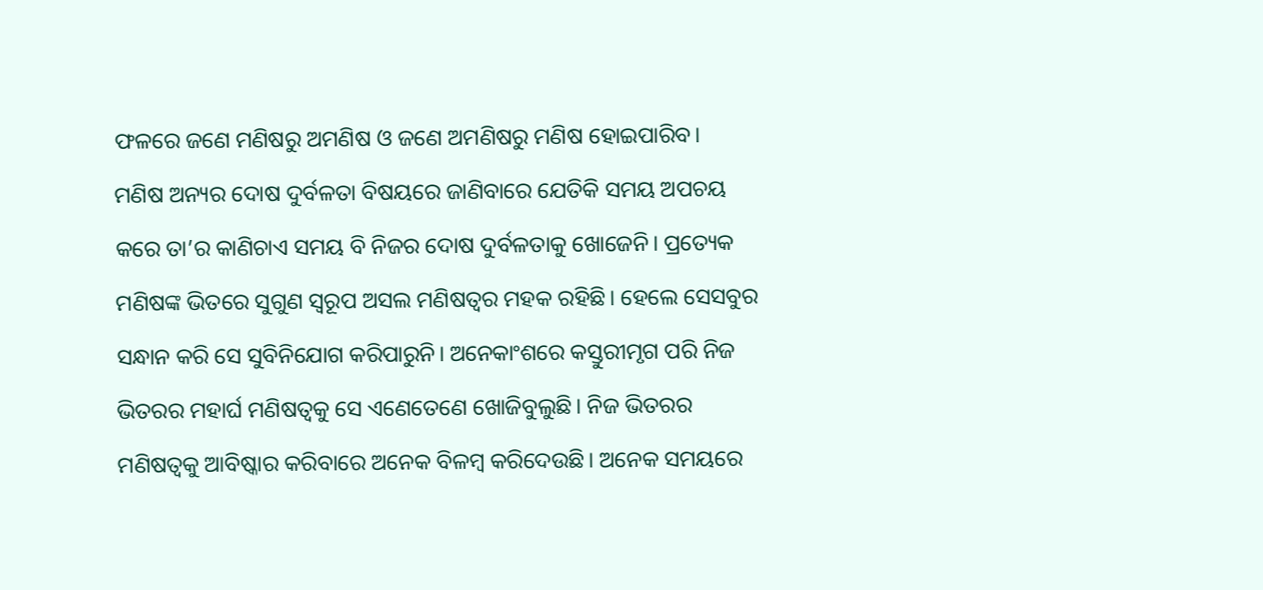ଫଳରେ ଜଣେ ମଣିଷରୁ ଅମଣିଷ ଓ ଜଣେ ଅମଣିଷରୁ ମଣିଷ ହୋଇପାରିବ।
ମଣିଷ ଅନ୍ୟର ଦୋଷ ଦୁର୍ବଳତା ବିଷୟରେ ଜାଣିବାରେ ଯେତିକି ସମୟ ଅପଚୟ କରେ ତା’ର କାଣିଚାଏ ସମୟ ବି ନିଜର ଦୋଷ ଦୁର୍ବଳତାକୁ ଖୋଜେନି। ପ୍ରତ୍ୟେକ ମଣିଷଙ୍କ ଭିତରେ ସୁଗୁଣ ସ୍ବରୂପ ଅସଲ ମଣିଷତ୍ୱର ମହକ ରହିଛି। ହେଲେ ସେସବୁର ସନ୍ଧାନ କରି ସେ ସୁବିନିଯୋଗ କରିପାରୁନି। ଅନେକାଂଶରେ କସ୍ତୁରୀମୃଗ ପରି ନିଜ ଭିତରର ମହାର୍ଘ ମଣିଷତ୍ୱକୁ ସେ ଏଣେତେଣେ ଖୋଜିବୁଲୁଛି। ନିଜ ଭିତରର ମଣିଷତ୍ୱକୁ ଆବିଷ୍କାର କରିବାରେ ଅନେକ ବିଳମ୍ବ କରିଦେଉଛି। ଅନେକ ସମୟରେ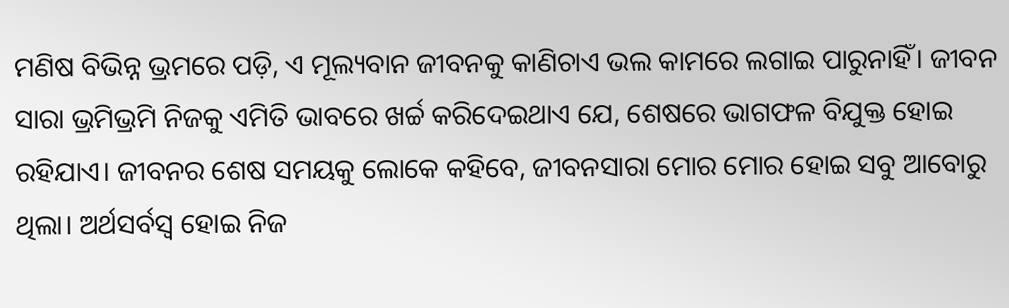ମଣିଷ ବିଭିନ୍ନ ଭ୍ରମରେ ପଡ଼ି, ଏ ମୂଲ୍ୟବାନ ଜୀବନକୁ କାଣିଚାଏ ଭଲ କାମରେ ଲଗାଇ ପାରୁନାହିଁ। ଜୀବନ ସାରା ଭ୍ରମିଭ୍ରମି ନିଜକୁ ଏମିତି ଭାବରେ ଖର୍ଚ୍ଚ କରିଦେଇଥାଏ ଯେ, ଶେଷରେ ଭାଗଫଳ ବିଯୁକ୍ତ ହୋଇ ରହିଯାଏ। ଜୀବନର ଶେଷ ସମୟକୁ ଲୋକେ କହିବେ, ଜୀବନସାରା ମୋର ମୋର ହୋଇ ସବୁ ଆବୋରୁ ଥିଲା। ଅର୍ଥସର୍ବସ୍ବ ହୋଇ ନିଜ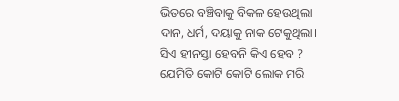ଭିତରେ ବଞ୍ଚିବାକୁ ବିକଳ ହେଉଥିଲା ଦାନ, ଧର୍ମ, ଦୟାକୁ ନାକ ଟେକୁଥିଲା। ସିଏ ହୀନସ୍ତା ହେବନି କିଏ ହେବ ? ଯେମିତି କୋଟି କୋଟି ଲୋକ ମରି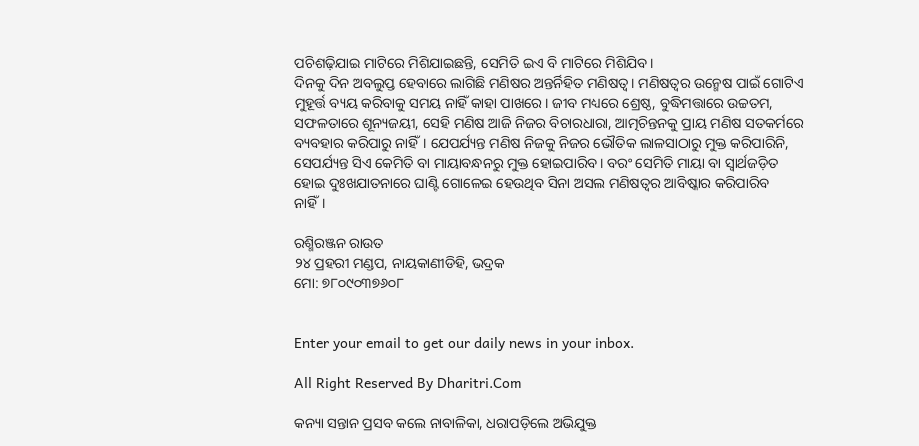ପଚିଶଢ଼ିଯାଇ ମାଟିରେ ମିଶିଯାଇଛନ୍ତି, ସେମିତି ଇଏ ବି ମାଟିରେ ମିଶିଯିବ।
ଦିନକୁ ଦିନ ଅବଲୁପ୍ତ ହେବାରେ ଲାଗିଛି ମଣିଷର ଅନ୍ତର୍ନିହିତ ମଣିଷତ୍ୱ। ମଣିଷତ୍ୱର ଉନ୍ମେଷ ପାଇଁ ଗୋଟିଏ ମୁହୂର୍ତ୍ତ ବ୍ୟୟ କରିବାକୁ ସମୟ ନାହିଁ କାହା ପାଖରେ। ଜୀବ ମଧ୍ୟରେ ଶ୍ରେଷ୍ଠ, ବୁଦ୍ଧିମତ୍ତାରେ ଉଚ୍ଚତମ, ସଫଳତାରେ ଶୂନ୍ୟଜୟୀ, ସେହି ମଣିଷ ଆଜି ନିଜର ବିଚାରଧାରା, ଆତ୍ମଚିନ୍ତନକୁ ପ୍ରାୟ ମଣିଷ ସତକର୍ମରେ ବ୍ୟବହାର କରିପାରୁ ନାହିଁ। ଯେପର୍ଯ୍ୟନ୍ତ ମଣିଷ ନିଜକୁ ନିଜର ଭୌତିକ ଲାଳସାଠାରୁ ମୁକ୍ତ କରିପାରିନି, ସେପର୍ଯ୍ୟନ୍ତ ସିଏ କେମିତି ବା ମାୟାବନ୍ଧନରୁ ମୁକ୍ତ ହୋଇପାରିବ। ବରଂ ସେମିତି ମାୟା ବା ସ୍ବାର୍ଥଜଡ଼ିତ ହୋଇ ଦୁଃଖଯାତନାରେ ଘାଣ୍ଟି ଗୋଳେଇ ହେଉଥିବ ସିନା ଅସଲ ମଣିଷତ୍ୱର ଆବିଷ୍କାର କରିପାରିବ ନାହିଁ।

ରଶ୍ମିରଞ୍ଜନ ରାଉତ
୨୪ ପ୍ରହରୀ ମଣ୍ଡପ, ନାୟକାଣୀଡିହି, ଭଦ୍ରକ
ମୋ: ୭୮୦୯୦୩୭୬୦୮


Enter your email to get our daily news in your inbox.

All Right Reserved By Dharitri.Com

କନ୍ୟା ସନ୍ତାନ ପ୍ରସବ କଲେ ନାବାଳିକା, ଧରାପଡ଼ିଲେ ଅଭିଯୁକ୍ତ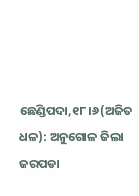ଛେଣ୍ଡିପଦା,୧୮।୬(ଅଜିତ ଧଳ): ଅନୁଗୋଳ ଜିଲା ଜରପଡା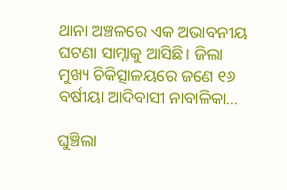ଥାନା ଅଞ୍ଚଳରେ ଏକ ଅଭାବନୀୟ ଘଟଣା ସାମ୍ନାକୁ ଆସିଛି। ଜିଲା ମୁଖ୍ୟ ଚିକିତ୍ସାଳୟରେ ଜଣେ ୧୬ ବର୍ଷୀୟା ଆଦିବାସୀ ନାବାଳିକା…

ଘୁଞ୍ଚିଲା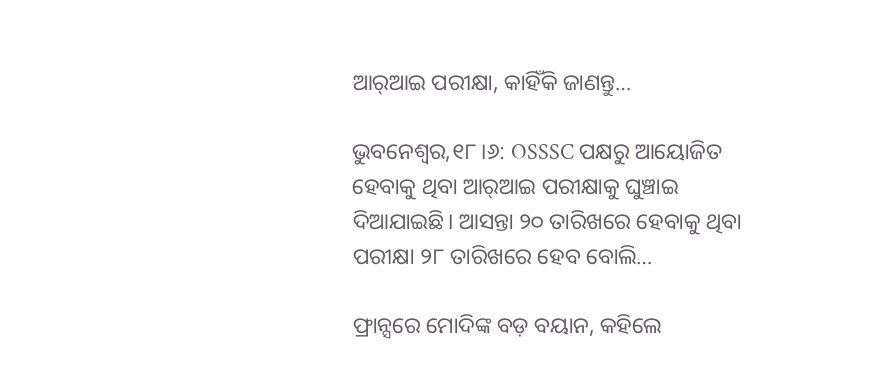ଆର୍‌ଆଇ ପରୀକ୍ଷା, କାହିଁକି ଜାଣନ୍ତୁ…

ଭୁବନେଶ୍ୱର,୧୮।୬: OSSSC ପକ୍ଷରୁ ଆୟୋଜିତ ହେବାକୁ ଥିବା ଆର୍‌ଆଇ ପରୀକ୍ଷାକୁ ଘୁଞ୍ଚାଇ ଦିଆଯାଇଛି। ଆସନ୍ତା ୨୦ ତାରିଖରେ ହେବାକୁ ଥିବା ପରୀକ୍ଷା ୨୮ ତାରିଖରେ ହେବ ବୋଲି…

ଫ୍ରାନ୍ସରେ ମୋଦିଙ୍କ ବଡ଼ ବୟାନ, କହିଲେ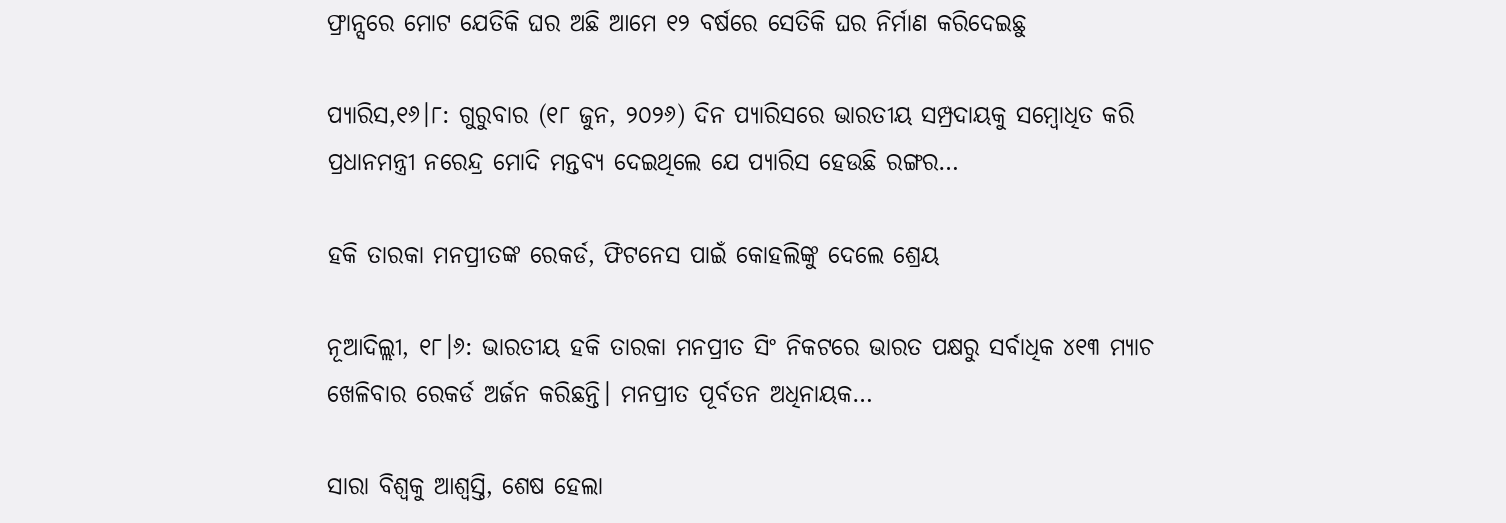ଫ୍ରାନ୍ସରେ ମୋଟ ଯେତିକି ଘର ଅଛି ଆମେ ୧୨ ବର୍ଷରେ ସେତିକି ଘର ନିର୍ମାଣ କରିଦେଇଛୁ

ପ୍ୟାରିସ,୧୬।୮: ଗୁରୁବାର (୧୮ ଜୁନ, ୨୦୨୬) ଦିନ ପ୍ୟାରିସରେ ଭାରତୀୟ ସମ୍ପ୍ରଦାୟକୁ ସମ୍ବୋଧିତ କରି ପ୍ରଧାନମନ୍ତ୍ରୀ ନରେନ୍ଦ୍ର ମୋଦି ମନ୍ତବ୍ୟ ଦେଇଥିଲେ ଯେ ପ୍ୟାରିସ ହେଉଛି ରଙ୍ଗର…

ହକି ତାରକା ମନପ୍ରୀତଙ୍କ ରେକର୍ଡ, ଫିଟନେସ ପାଇଁ କୋହଲିଙ୍କୁ ଦେଲେ ଶ୍ରେୟ

ନୂଆଦିଲ୍ଲୀ, ୧୮।୬: ଭାରତୀୟ ହକି ତାରକା ମନପ୍ରୀତ ସିଂ ନିକଟରେ ଭାରତ ପକ୍ଷରୁ ସର୍ବାଧିକ ୪୧୩ ମ୍ୟାଚ ଖେଳିବାର ରେକର୍ଡ ଅର୍ଜନ କରିଛନ୍ତି। ମନପ୍ରୀତ ପୂର୍ବତନ ଅଧିନାୟକ…

ସାରା ବିଶ୍ୱକୁ ଆଶ୍ୱସ୍ତି, ଶେଷ ହେଲା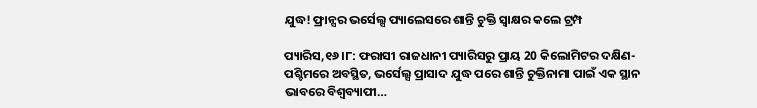ଯୁଦ୍ଧ! ଫ୍ରାନ୍ସର ଭର୍ସେଲ୍ସ ପ୍ୟାଲେସରେ ଶାନ୍ତି ଚୁକ୍ତି ସ୍ବାକ୍ଷର କଲେ ଟ୍ରମ୍ପ

ପ୍ୟାରିସ,୧୬।୮: ଫରାସୀ ରାଜଧାନୀ ପ୍ୟାରିସରୁ ପ୍ରାୟ 20 କିଲୋମିଟର ଦକ୍ଷିଣ-ପଶ୍ଚିମରେ ଅବସ୍ଥିତ, ଭର୍ସେଲ୍ସ ପ୍ରାସାଦ ଯୁଦ୍ଧ ପରେ ଶାନ୍ତି ଚୁକ୍ତିନାମା ପାଇଁ ଏକ ସ୍ଥାନ ଭାବରେ ବିଶ୍ୱବ୍ୟାପୀ…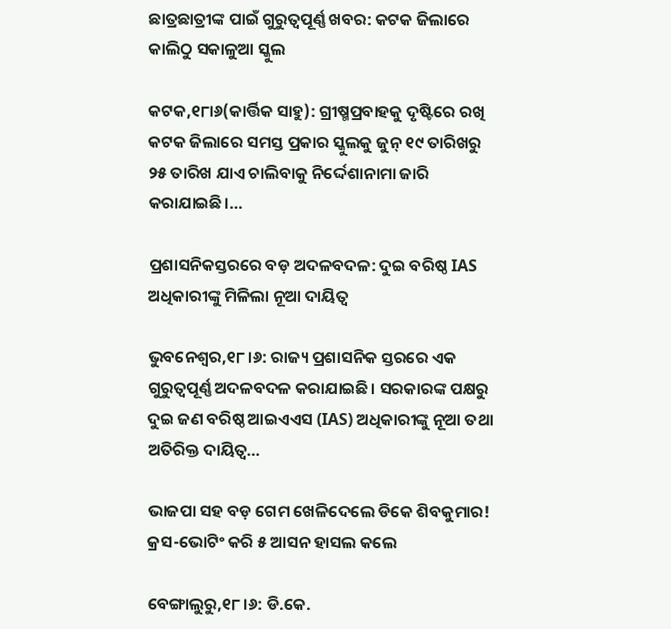ଛାତ୍ରଛାତ୍ରୀଙ୍କ ପାଇଁ ଗୁରୁତ୍ୱପୂର୍ଣ୍ଣ ଖବର: କଟକ ଜିଲାରେ କାଲିଠୁ ସକାଳୁଆ ସ୍କୁଲ

କଟକ,୧୮ା୬(କାର୍ତ୍ତିକ ସାହୁ): ଗ୍ରୀଷ୍ମପ୍ରବାହକୁ ଦୃଷ୍ଟିରେ ରଖି କଟକ ଜିଲାରେ ସମସ୍ତ ପ୍ରକାର ସ୍କୁଲକୁ ଜୁନ୍‌ ୧୯ ତାରିଖରୁ ୨୫ ତାରିଖ ଯାଏ ଚାଲିବାକୁ ନିର୍ଦ୍ଦେଶାନାମା ଜାରି କରାଯାଇଛି।…

ପ୍ରଶାସନିକସ୍ତରରେ ବଡ଼ ଅଦଳବଦଳ: ଦୁଇ ବରିଷ୍ଠ IAS ଅଧିକାରୀଙ୍କୁ ମିଳିଲା ନୂଆ ଦାୟିତ୍ୱ

ଭୁବନେଶ୍ୱର,୧୮।୬: ରାଜ୍ୟ ପ୍ରଶାସନିକ ସ୍ତରରେ ଏକ ଗୁରୁତ୍ୱପୂର୍ଣ୍ଣ ଅଦଳବଦଳ କରାଯାଇଛି। ସରକାରଙ୍କ ପକ୍ଷରୁ ଦୁଇ ଜଣ ବରିଷ୍ଠ ଆଇଏଏସ (IAS) ଅଧିକାରୀଙ୍କୁ ନୂଆ ତଥା ଅତିରିକ୍ତ ଦାୟିତ୍ୱ…

ଭାଜପା ସହ ବଡ଼ ଗେମ ଖେଳିଦେଲେ ଡିକେ ଶିବକୁମାର! କ୍ରସ-ଭୋଟିଂ କରି ୫ ଆସନ ହାସଲ କଲେ

ବେଙ୍ଗାଲୁରୁ,୧୮।୬: ଡି.କେ.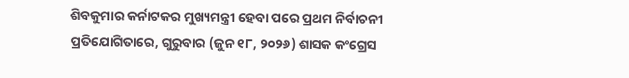ଶିବକୁମାର କର୍ନାଟକର ମୁଖ୍ୟମନ୍ତ୍ରୀ ହେବା ପରେ ପ୍ରଥମ ନିର୍ବାଚନୀ ପ୍ରତିଯୋଗିତାରେ, ଗୁରୁବାର (ଜୁନ ୧୮, ୨୦୨୬) ଶାସକ କଂଗ୍ରେସ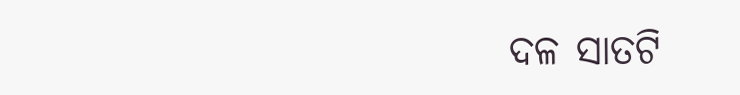ଦଳ ସାତଟି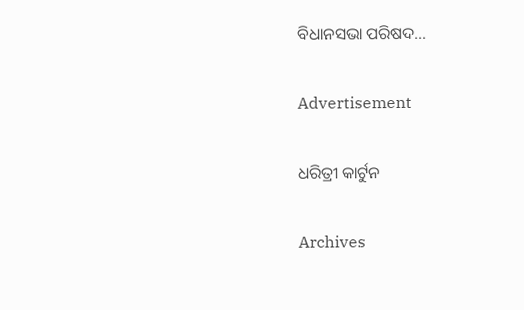ବିଧାନସଭା ପରିଷଦ…

Advertisement

ଧରିତ୍ରୀ କାର୍ଟୁନ

Archives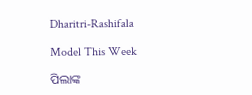Dharitri-Rashifala

Model This Week

ପିଲାଙ୍କ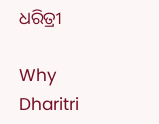ଧରିତ୍ରୀ

Why Dharitri